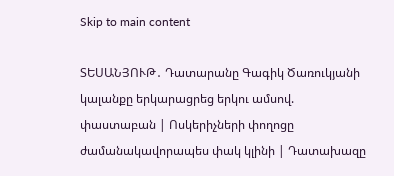Skip to main content

ՏԵՍԱՆՅՈՒԹ․ Դատարանը Գագիկ Ծառուկյանի կալանքը երկարացրեց երկու ամսով. փաստաբան | Ոսկերիչների փողոցը ժամանակավորապես փակ կլինի | Դատախազը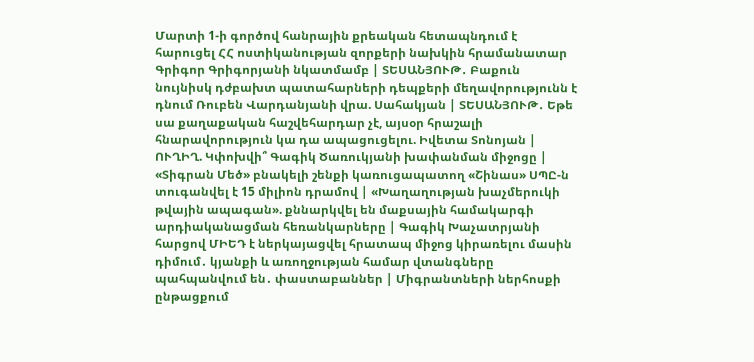Մարտի 1-ի գործով հանրային քրեական հետապնդում է հարուցել ՀՀ ոստիկանության զորքերի նախկին հրամանատար Գրիգոր Գրիգորյանի նկատմամբ | ՏԵՍԱՆՅՈՒԹ․ Բաքուն նույնիսկ դժբախտ պատահարների դեպքերի մեղավորությունն է դնում Ռուբեն Վարդանյանի վրա. Սահակյան | ՏԵՍԱՆՅՈՒԹ․ Եթե սա քաղաքական հաշվեհարդար չէ, այսօր հրաշալի հնարավորություն կա դա ապացուցելու. Իվետա Տոնոյան | ՈՒՂԻՂ. Կփոխվի՞ Գագիկ Ծառուկյանի խափանման միջոցը | «Տիգրան Մեծ» բնակելի շենքի կառուցապատող «Շինաս» ՍՊԸ-ն տուգանվել է 15 միլիոն դրամով | «Խաղաղության խաչմերուկի թվային ապագան». քննարկվել են մաքսային համակարգի արդիականացման հեռանկարները | Գագիկ Խաչատրյանի հարցով ՄԻԵԴ է ներկայացվել հրատապ միջոց կիրառելու մասին դիմում․ կյանքի և առողջության համար վտանգները պահպանվում են․ փաստաբաններ | Միգրանտների ներհոսքի ընթացքում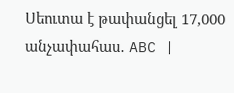Սեուտա է թափանցել 17,000 անչափահաս․ ABC |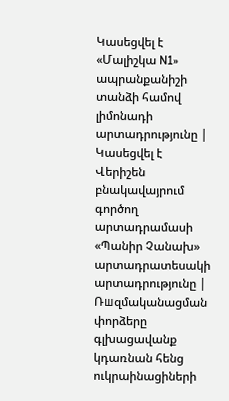Կասեցվել է «Մալիշկա N1» ապրանքանիշի տանձի համով լիմոնադի արտադրությունը | Կասեցվել է Վերիշեն բնակավայրում գործող արտադրամասի «Պանիր Չանախ» արտադրատեսակի արտադրությունը | Ռшզմականացման փորձերը գլխացավանք կդառնան հենց ուկրաինացիների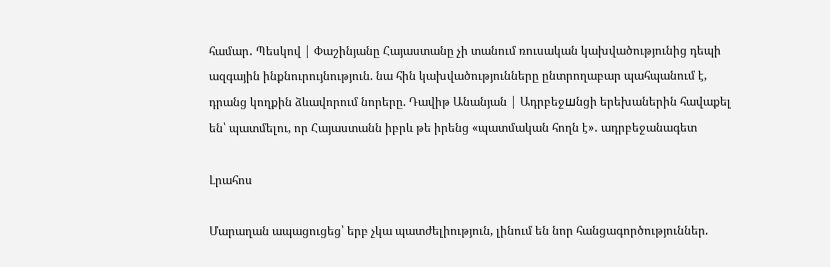համար․ Պեսկով | Փաշինյանը Հայաստանը չի տանում ռուսական կախվածությունից դեպի ազգային ինքնուրույնություն. նա հին կախվածությունները ընտրողաբար պահպանում է, դրանց կողքին ձևավորում նորերը. Դավիթ Անանյան | Ադրբեջшնցի երեխաներին հավաքել են՝ պատմելու, որ Հայաստանն իբրև թե իրենց «պատմական հողն է»․ ադրբեջանագետ

Լրահոս

Մարաղան ապացուցեց՝ երբ չկա պատժելիություն, լինում են նոր հանցագործություններ.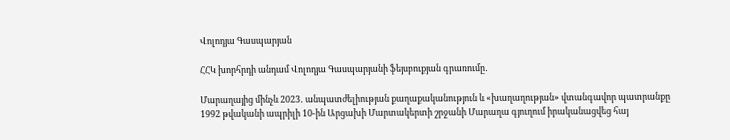Վոլոդյա Գասպարյան

ՀՀԿ խորհրդի անդամ Վոլոդյա Գասպարյանի ֆեյսբուքյան գրառումը․

Մարաղայից մինչև 2023․ անպատժելիության քաղաքականություն և «խաղաղության» վտանգավոր պատրանքը
1992 թվականի ապրիլի 10-ին Արցախի Մարտակերտի շրջանի Մարաղա գյուղում իրականացվեց հայ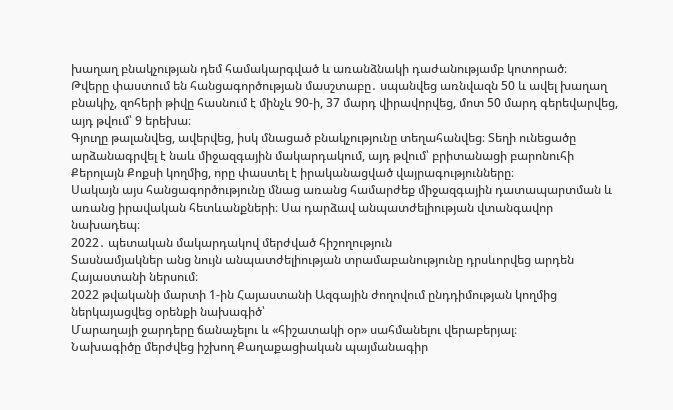խաղաղ բնակչության դեմ համակարգված և առանձնակի դաժանությամբ կոտորած։
Թվերը փաստում են հանցագործության մասշտաբը․ սպանվեց առնվազն 50 և ավել խաղաղ բնակիչ, զոհերի թիվը հասնում է մինչև 90-ի, 37 մարդ վիրավորվեց, մոտ 50 մարդ գերեվարվեց, այդ թվում՝ 9 երեխա։
Գյուղը թալանվեց, ավերվեց, իսկ մնացած բնակչությունը տեղահանվեց։ Տեղի ունեցածը արձանագրվել է նաև միջազգային մակարդակում, այդ թվում՝ բրիտանացի բարոնուհի Քերոլայն Քոքսի կողմից, որը փաստել է իրականացված վայրագությունները։
Սակայն այս հանցագործությունը մնաց առանց համարժեք միջազգային դատապարտման և առանց իրավական հետևանքների։ Սա դարձավ անպատժելիության վտանգավոր նախադեպ։
2022․ պետական մակարդակով մերժված հիշողություն
Տասնամյակներ անց նույն անպատժելիության տրամաբանությունը դրսևորվեց արդեն Հայաստանի ներսում։
2022 թվականի մարտի 1-ին Հայաստանի Ազգային ժողովում ընդդիմության կողմից ներկայացվեց օրենքի նախագիծ՝
Մարաղայի ջարդերը ճանաչելու և «հիշատակի օր» սահմանելու վերաբերյալ։
Նախագիծը մերժվեց իշխող Քաղաքացիական պայմանագիր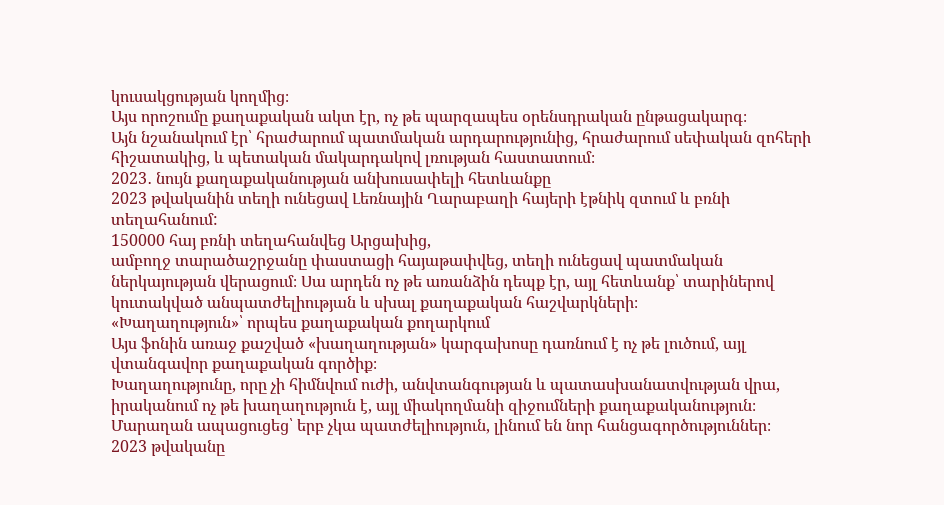կուսակցության կողմից։
Այս որոշումը քաղաքական ակտ էր, ոչ թե պարզապես օրենսդրական ընթացակարգ։
Այն նշանակում էր՝ հրաժարում պատմական արդարությունից, հրաժարում սեփական զոհերի հիշատակից, և պետական մակարդակով լռության հաստատում։
2023․ նույն քաղաքականության անխուսափելի հետևանքը
2023 թվականին տեղի ունեցավ Լեռնային Ղարաբաղի հայերի էթնիկ զտում և բռնի տեղահանում:
150000 հայ բռնի տեղահանվեց Արցախից,
ամբողջ տարածաշրջանը փաստացի հայաթափվեց, տեղի ունեցավ պատմական ներկայության վերացում։ Սա արդեն ոչ թե առանձին դեպք էր, այլ հետևանք՝ տարիներով կուտակված անպատժելիության և սխալ քաղաքական հաշվարկների։
«Խաղաղություն»՝ որպես քաղաքական քողարկում
Այս ֆոնին առաջ քաշված «խաղաղության» կարգախոսը դառնում է ոչ թե լուծում, այլ վտանգավոր քաղաքական գործիք։
Խաղաղությունը, որը չի հիմնվում ուժի, անվտանգության և պատասխանատվության վրա, իրականում ոչ թե խաղաղություն է, այլ միակողմանի զիջումների քաղաքականություն։
Մարաղան ապացուցեց՝ երբ չկա պատժելիություն, լինում են նոր հանցագործություններ։
2023 թվականը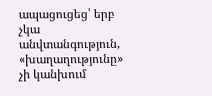ապացուցեց՝ երբ չկա անվտանգություն, «խաղաղությունը» չի կանխում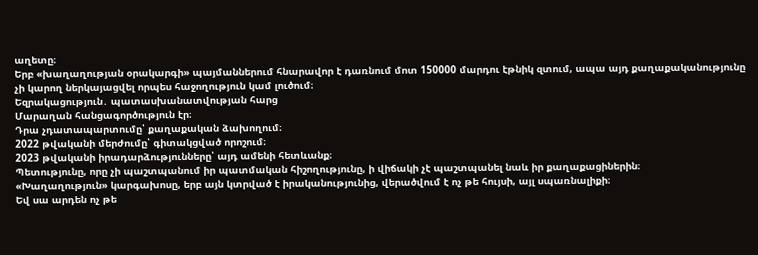աղետը։
Երբ «խաղաղության օրակարգի» պայմաններում հնարավոր է դառնում մոտ 150000 մարդու էթնիկ զտում, ապա այդ քաղաքականությունը չի կարող ներկայացվել որպես հաջողություն կամ լուծում։
Եզրակացություն․ պատասխանատվության հարց
Մարաղան հանցագործություն էր։
Դրա չդատապարտումը՝ քաղաքական ձախողում։
2022 թվականի մերժումը՝ գիտակցված որոշում։
2023 թվականի իրադարձությունները՝ այդ ամենի հետևանք։
Պետությունը, որը չի պաշտպանում իր պատմական հիշողությունը, ի վիճակի չէ պաշտպանել նաև իր քաղաքացիներին։
«Խաղաղություն» կարգախոսը, երբ այն կտրված է իրականությունից, վերածվում է ոչ թե հույսի, այլ սպառնալիքի։
Եվ սա արդեն ոչ թե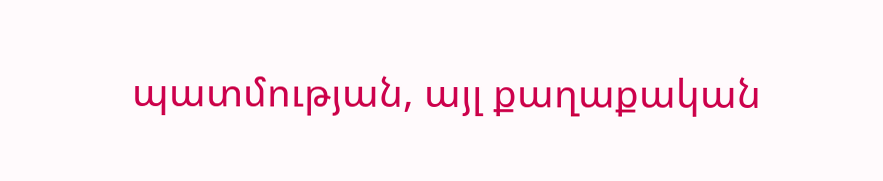պատմության, այլ քաղաքական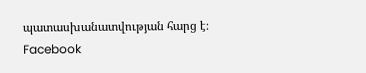պատասխանատվության հարց է։
Facebook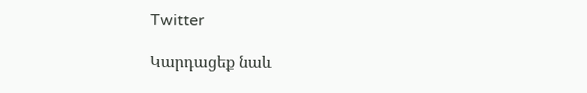Twitter

Կարդացեք նաև